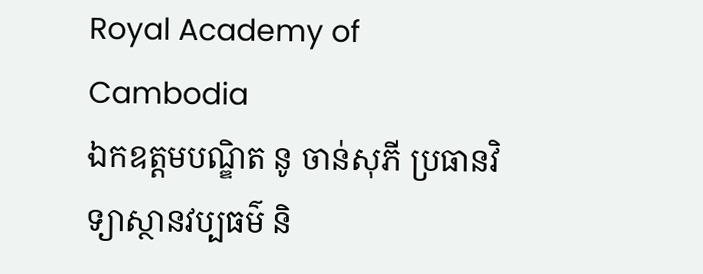Royal Academy of Cambodia
ឯកឧត្តមបណ្ឌិត នូ ចាន់សុភី ប្រធានវិទ្យាស្ថានវប្បធម៌ និ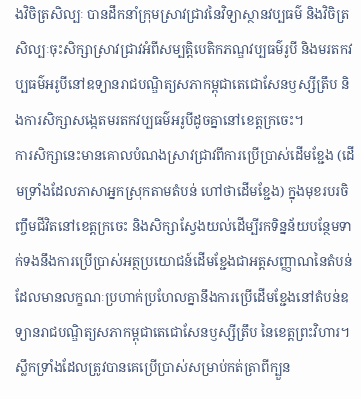ងវិចិត្រសិល្បៈ បានដឹកនាំក្រុមស្រាវជ្រាវនៃវិទ្យាស្ថានវប្បធម៌ និងវិចិត្រសិល្បៈចុះសិក្សាស្រាវជ្រាវអំពីសម្បត្តិបេតិកភណ្ឌវប្បធម៌រូបី និងមរតកវប្បធម៌អរូបីនៅឧទ្យានរាជបណ្ឌិត្យសភាកម្ពុជាតេជោសែនឫស្សីត្រឹប និងការសិក្សាសង្កេតមរតកវប្បធម៌អរូបីដូចគ្នានៅខេត្តក្រចេះ។
ការសិក្សានេះមានគោលបំណងស្រាវជ្រាវពីការប្រើប្រាស់ដើមខ្ជែង (ដើមទ្រាំងដែលភាសាអ្នកស្រុកតាមតំបន់ ហៅថាដើមខ្ជែង) ក្នុងមុខរបរចិញ្ចឹមជីវិតនៅខេត្តក្រចេះ និងសិក្សាស្វែងយល់ដើម្បីរកទិន្នន័យបន្ថែមទាក់ទងនឹងការប្រើប្រាស់អត្ថប្រយោជន៍ដើមខ្ជែងជាអត្តសញ្ញាណនៃតំបន់ដែលមានលក្ខណៈប្រហាក់ប្រហែលគ្នានឹងការប្រើដើមខ្ជែងនៅតំបន់ឧទ្យានរាជបណ្ឌិត្យសភាកម្ពុជាតេជោសែនឫស្សីត្រឹប នៃខេត្តព្រះវិហារ។
ស្លឹកទ្រាំងដែលត្រូវបានគេប្រើប្រាស់សម្រាប់កត់ត្រាពីក្បួន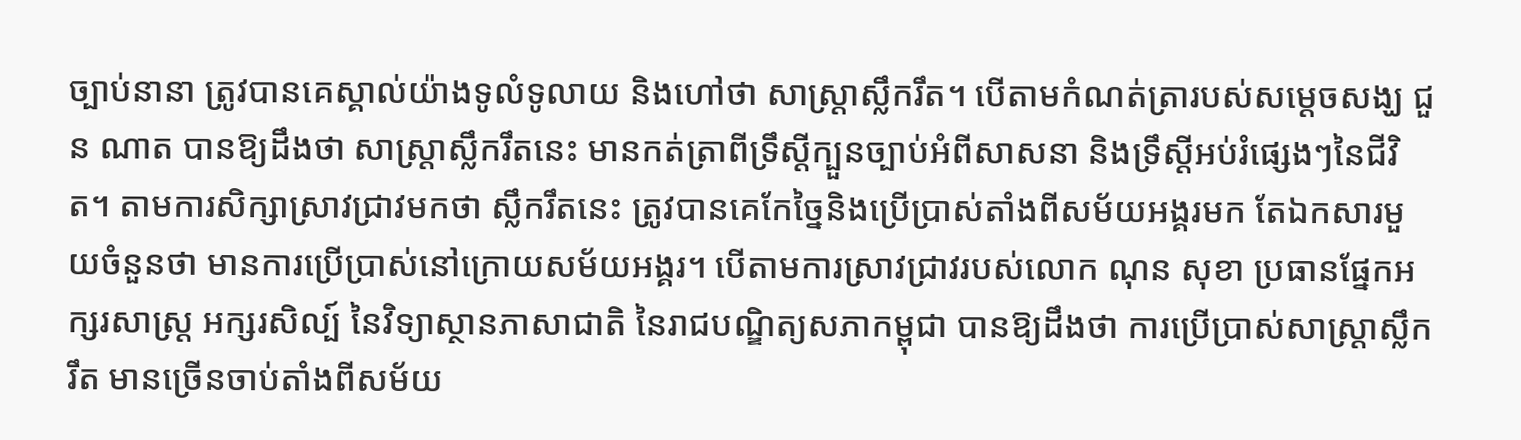ច្បាប់នានា ត្រូវបានគេស្គាល់យ៉ាងទូលំទូលាយ និងហៅថា សាស្ត្រាស្លឹករឹត។ បើតាមកំណត់ត្រារបស់សម្តេចសង្ឃ ជួន ណាត បានឱ្យដឹងថា សាស្ត្រាស្លឹករឹតនេះ មានកត់ត្រាពីទ្រឹស្តីក្បួនច្បាប់អំពីសាសនា និងទ្រឹស្តីអប់រំផ្សេងៗនៃជីវិត។ តាមការសិក្សាស្រាវជ្រាវមកថា ស្លឹករឹតនេះ ត្រូវបានគេកែច្នៃនិងប្រើប្រាស់តាំងពីសម័យអង្គរមក តែឯកសារមួយចំនួនថា មានការប្រើប្រាស់នៅក្រោយសម័យអង្គរ។ បើតាមការស្រាវជ្រាវរបស់លោក ណុន សុខា ប្រធានផ្នែកអក្សរសាស្ត្រ អក្សរសិល្ប៍ នៃវិទ្យាស្ថានភាសាជាតិ នៃរាជបណ្ឌិត្យសភាកម្ពុជា បានឱ្យដឹងថា ការប្រើប្រាស់សាស្ត្រាស្លឹករឹត មានច្រើនចាប់តាំងពីសម័យ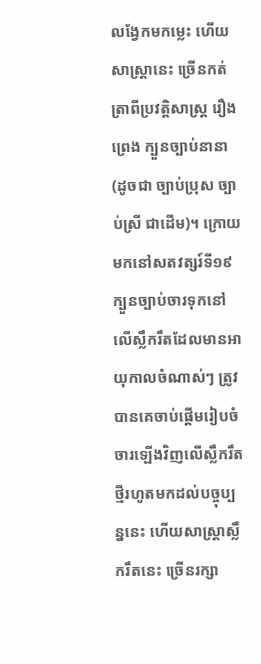លង្វែកមកម្លេះ ហើយសាស្ត្រានេះ ច្រើនកត់ត្រាពីប្រវត្តិសាស្ត្រ រឿងព្រេង ក្បួនច្បាប់នានា (ដូចជា ច្បាប់ប្រុស ច្បាប់ស្រី ជាដើម)។ ក្រោយមកនៅសតវត្សរ៍ទី១៩ ក្បួនច្បាប់ចារទុកនៅលើស្លឹករឹតដែលមានអាយុកាលចំណាស់ៗ ត្រូវបានគេចាប់ផ្តើមរៀបចំចារឡើងវិញលើស្លឹករឹតថ្មីរហូតមកដល់បច្ចុប្បន្ននេះ ហើយសាស្ត្រាស្លឹករឹតនេះ ច្រើនរក្សា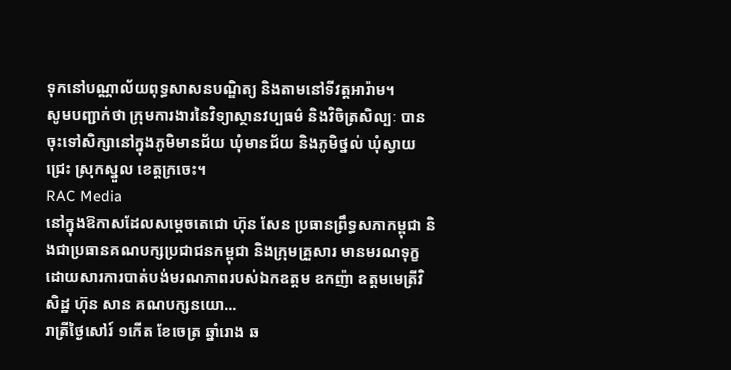ទុកនៅបណ្ណាល័យពុទ្ធសាសនបណ្ឌិត្យ និងតាមនៅទីវត្តអារ៉ាម។
សូមបញ្ជាក់ថា ក្រុមការងារនៃវិទ្យាស្ថានវប្បធម៌ និងវិចិត្រសិល្បៈ បានចុះទៅសិក្សានៅក្នុងភូមិមានជ័យ ឃុំមានជ័យ និងភូមិថ្នល់ ឃុំស្វាយជ្រេះ ស្រុកស្នួល ខេត្តក្រចេះ។
RAC Media
នៅក្នុងឱកាសដែលសម្ដេចតេជោ ហ៊ុន សែន ប្រធានព្រឹទ្ធសភាកម្ពុជា និងជាប្រធានគណបក្សប្រជាជនកម្ពុជា និងក្រុមគ្រួសារ មានមរណទុក្ខ ដោយសារការបាត់បង់មរណភាពរបស់ឯកឧត្ដម ឧកញ៉ា ឧត្ដមមេត្រីវិសិដ្ឋ ហ៊ុន សាន គណបក្សនយោ...
រាត្រីថ្ងៃសៅរ៍ ១កើត ខែចេត្រ ឆ្នាំរោង ឆ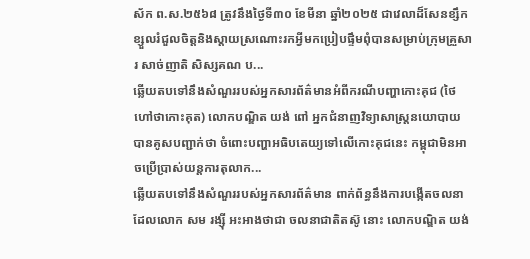ស័ក ព.ស.២៥៦៨ ត្រូវនឹងថ្ងៃទី៣០ ខែមីនា ឆ្នាំ២០២៥ ជាវេលាដ៏សែនខ្សឹកខ្សួលរំជួលចិត្តនិងស្តាយស្រណោះរកអ្វីមកប្រៀបផ្ទឹមពុំបានសម្រាប់ក្រុមគ្រួសារ សាច់ញាតិ សិស្សគណ ប...
ឆ្លើយតបទៅនឹងសំណួររបស់អ្នកសារព័ត៌មានអំពីករណីបញ្ហាកោះគុជ (ថៃហៅថាកោះគុត) លោកបណ្ឌិត យង់ ពៅ អ្នកជំនាញវិទ្យាសាស្ត្រនយោបាយ បានគូសបញ្ជាក់ថា ចំពោះបញ្ហាអធិបតេយ្យទៅលើកោះគុជនេះ កម្ពុជាមិនអាចប្រើប្រាស់យន្តការតុលាក...
ឆ្លើយតបទៅនឹងសំណួររបស់អ្នកសារព័ត៌មាន ពាក់ព័ន្ធនឹងការបង្កើតចលនាដែលលោក សម រង្ស៊ី អះអាងថាជា ចលនាជាតិតស៊ូ នោះ លោកបណ្ឌិត យង់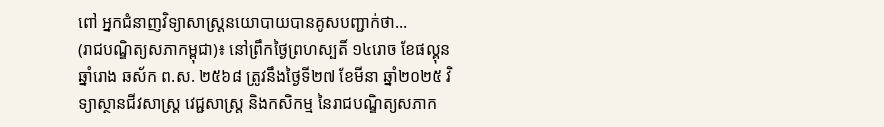ពៅ អ្នកជំនាញវិទ្យាសាស្ត្រនយោបាយបានគូសបញ្ជាក់ថា...
(រាជបណ្ឌិត្យសភាកម្ពុជា)៖ នៅព្រឹកថ្ងៃព្រហស្បតិ៍ ១៤រោច ខែផល្គុន ឆ្នាំរោង ឆស័ក ព.ស. ២៥៦៨ ត្រូវនឹងថ្ងៃទី២៧ ខែមីនា ឆ្នាំ២០២៥ វិទ្យាស្ថានជីវសាស្ត្រ វេជ្ជសាស្ត្រ និងកសិកម្ម នៃរាជបណ្ឌិត្យសភាក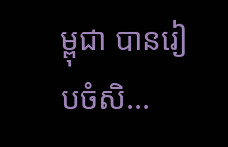ម្ពុជា បានរៀបចំសិ...